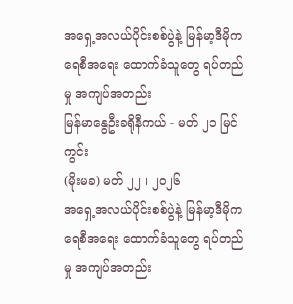အရှေ့အလယ်ပိုင်းစစ်ပွဲနဲ့ မြန်မာ့ဒီမိုကရေစီအရေး ထောက်ခံသူတွေ ရပ်တည်မှု အကျပ်အတည်း
မြန်မာနွေဦးခရိုနီကယ် - မတ် ၂၁ မြင်ကွင်း
(မိုးမခ) မတ် ၂၂ ၊ ၂၀၂၆
အရှေ့အလယ်ပိုင်းစစ်ပွဲနဲ့ မြန်မာ့ဒီမိုကရေစီအရေး ထောက်ခံသူတွေ ရပ်တည်မှု အကျပ်အတည်း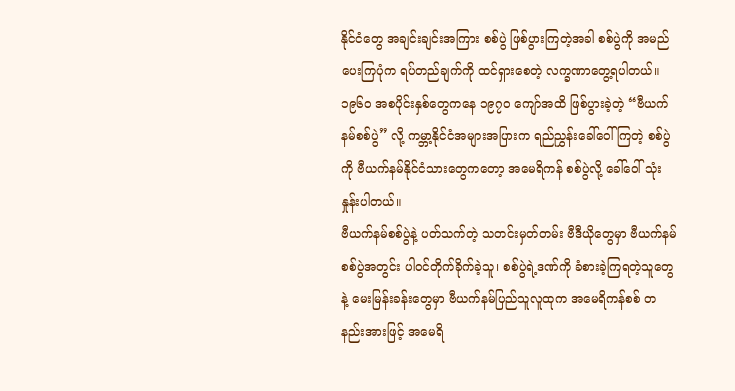နိုင်ငံတွေ အချင်းချင်းအကြား စစ်ပွဲ ဖြစ်ပွားကြတဲ့အခါ စစ်ပွဲကို အမည်ပေးကြပုံက ရပ်တည်ချက်ကို ထင်ရှားစေတဲ့ လက္ခဏာတွေ့ရပါတယ်။ ၁၉၆၀ အစပိုင်းနှစ်တွေကနေ ၁၉၇၀ ကျော်အထိ ဖြစ်ပွားခဲ့တဲ့ “ဗီယက်နမ်စစ်ပွဲ” လို့ ကမ္ဘာ့နိုင်ငံအများအပြားက ရည်ညွှန်းခေါ်ဝေါ်ကြတဲ့ စစ်ပွဲကို ဗီယက်နမ်နိုင်ငံသားတွေကတော့ အမေရိကန် စစ်ပွဲလို့ ခေါ်ဝေါ် သုံးနှုန်းပါတယ်။
ဗီယက်နမ်စစ်ပွဲနဲ့ ပတ်သက်တဲ့ သတင်းမှတ်တမ်း ဗီဒီယိုတွေမှာ ဗီယက်နမ်စစ်ပွဲအတွင်း ပါဝင်တိုက်ခိုက်ခဲ့သူ၊ စစ်ပွဲရဲ့ဒဏ်ကို ခံစားခဲ့ကြရတဲ့သူတွေနဲ့ မေးမြန်းခန်းတွေမှာ ဗီယက်နမ်ပြည်သူလူထုက အမေရိကန်စစ် တနည်းအားဖြင့် အမေရိ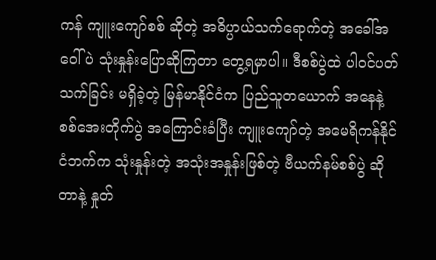ကန် ကျူးကျော်စစ် ဆိုတဲ့ အဓိပ္ပာယ်သက်ရောက်တဲ့ အခေါ်အဝေါ်ပဲ သုံးနှုန်းပြောဆိုကြတာ တွေ့ရမှာပါ။ ဒီစစ်ပွဲထဲ ပါဝင်ပတ်သက်ခြင်း မရှိခဲ့တဲ့ မြန်မာနိုင်ငံက ပြည်သူတယောက် အနေနဲ့ စစ်အေးတိုက်ပွဲ အကြောင်းခံပြီး ကျူးကျော်တဲ့ အမေရိကန်နိုင်ငံဘက်က သုံးနှုန်းတဲ့ အသုံးအနှုန်းဖြစ်တဲ့ ဗီယက်နမ်စစ်ပွဲ ဆိုတာနဲ့ နှုတ်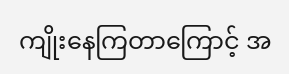ကျိုးနေကြတာကြောင့် အ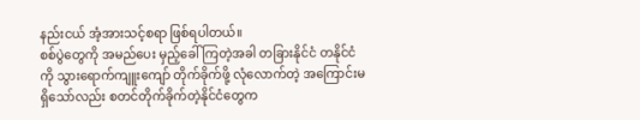နည်းငယ် အံ့အားသင့်စရာ ဖြစ်ရပါတယ်။
စစ်ပွဲတွေကို အမည်ပေး မှည့်ခေါ်ကြတဲ့အခါ တခြားနိုင်ငံ တနိုင်ငံကို သွားရောက်ကျူးကျော် တိုက်ခိုက်ဖို့ လုံလောက်တဲ့ အကြောင်းမရှိသော်လည်း စတင်တိုက်ခိုက်တဲ့နိုင်ငံတွေက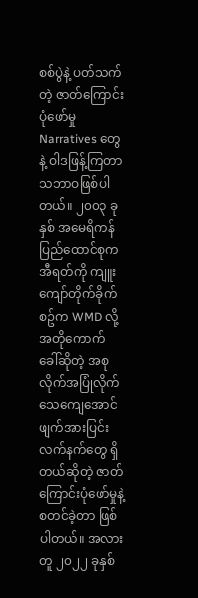စစ်ပွဲနဲ့ ပတ်သက်တဲ့ ဇာတ်ကြောင်းပုံဖော်မှု Narratives တွေနဲ့ ဝါဒဖြန့်ကြတာ သဘာဝဖြစ်ပါတယ်။ ၂၀၀၃ ခုနှစ် အမေရိကန်ပြည်ထောင်စုက အီရတ်ကို ကျူးကျော်တိုက်ခိုက်စဥ်က WMD လို့ အတိုကောက် ခေါ်ဆိုတဲ့ အစုလိုက်အပြုံလိုက်သေကျေအောင် ဖျက်အားပြင်းလက်နက်တွေ ရှိတယ်ဆိုတဲ့ ဇာတ်ကြောင်းပုံဖော်မှုနဲ့ စတင်ခဲ့တာ ဖြစ်ပါတယ်။ အလားတူ ၂၀၂၂ ခုနှစ်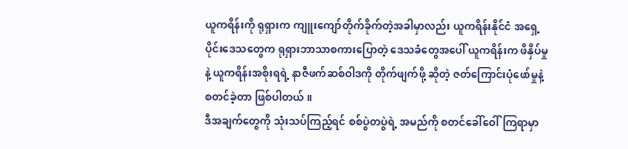ယူကရိန်းကို ရုရှားက ကျူးကျော်တိုက်ခိုက်တဲ့အခါမှာလည်း ယူကရိန်းနိုင်ငံ အရှေ့ပိုင်းဒေသတွေက ရုရှားဘာသာစကားပြောတဲ့ ဒေသခံတွေအပေါ် ယူကရိန်းက ဖိနှိပ်မှုနဲ့ ယူကရိန်းအစိုးရရဲ့ နာဇီဖက်ဆစ်ဝါဒကို တိုက်ဖျက်ဖို့ ဆိုတဲ့ ဇတ်ကြောင်းပုံဖော်မှုနဲ့ စတင်ခဲ့တာ ဖြစ်ပါတယ်။
ဒီအချက်တွေကို သုံးသပ်ကြည့်ရင် စစ်ပွဲတပွဲရဲ့ အမည်ကို စတင်ခေါ်ဝေါ်ကြရာမှာ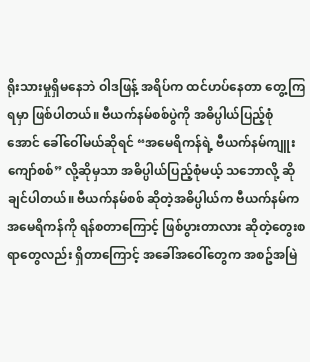ရိုးသားမှုရှိမနေဘဲ ဝါဒဖြန့် အရိပ်က ထင်ဟပ်နေတာ တွေ့ကြရမှာ ဖြစ်ပါတယ်။ ဗီယက်နမ်စစ်ပွဲကို အဓိပ္ပါယ်ပြည့်စုံအောင် ခေါ်ဝေါ်မယ်ဆိုရင် “အမေရိကန်ရဲ့ ဗီယက်နမ်ကျူးကျော်စစ်” လို့ဆိုမှသာ အဓိပ္ပါယ်ပြည့်စုံမယ့် သဘောလို့ ဆိုချင်ပါတယ်။ ဗီယက်နမ်စစ် ဆိုတဲ့အဓိပ္ပါယ်က ဗီယက်နမ်က အမေရိကန်ကို ရန်စတာကြောင့် ဖြစ်ပွားတာလား ဆိုတဲ့တွေးစရာတွေလည်း ရှိတာကြောင့် အခေါ်အဝေါ်တွေက အစဥ်အမြဲ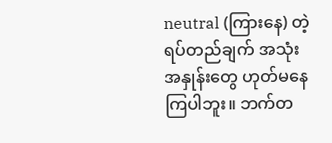neutral (ကြားနေ) တဲ့ ရပ်တည်ချက် အသုံးအနှုန်းတွေ ဟုတ်မနေကြပါဘူး။ ဘက်တ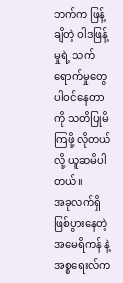ဘက်က ဖြန့်ချိတဲ့ ဝါဒဖြန့်မှုရဲ့ သက်ရောက်မှုတွေ ပါဝင်နေတာကို သတိပြုမိကြဖို့ လိုတယ်လို့ ယူဆမိပါတယ်။
အခုလက်ရှိဖြစ်ပွားနေတဲ့ အမေရိကန် နဲ့ အစ္စရေးလ်က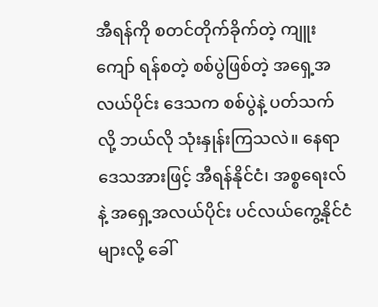အီရန်ကို စတင်တိုက်ခိုက်တဲ့ ကျူးကျော် ရန်စတဲ့ စစ်ပွဲဖြစ်တဲ့ အရှေ့အလယ်ပိုင်း ဒေသက စစ်ပွဲနဲ့ ပတ်သက်လို့ ဘယ်လို သုံးနှုန်းကြသလဲ။ နေရာဒေသအားဖြင့် အီရန်နိုင်ငံ၊ အစ္စရေးလ် နဲ့ အရှေ့အလယ်ပိုင်း ပင်လယ်ကွေ့နိုင်ငံများလို့ ခေါ်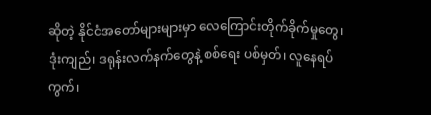ဆိုတဲ့ နိုင်ငံအတော်များများမှာ လေကြောင်းတိုက်ခိုက်မှုတွေ၊ ဒုံးကျည်၊ ဒရုန်းလက်နက်တွေနဲ့ စစ်ရေး ပစ်မှတ်၊ လူနေရပ်ကွက်၊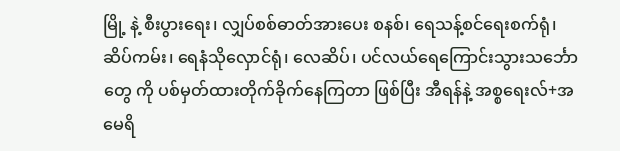မြို့ နဲ့ စီးပွားရေး၊ လျှပ်စစ်ဓာတ်အားပေး စနစ်၊ ရေသန့်စင်ရေးစက်ရုံ၊ ဆိပ်ကမ်း၊ ရေနံသိုလှောင်ရုံ၊ လေဆိပ်၊ ပင်လယ်ရေကြောင်းသွားသင်္ဘောတွေ ကို ပစ်မှတ်ထားတိုက်ခိုက်နေကြတာ ဖြစ်ပြီး အီရန်နဲ့ အစ္စရေးလ်+အမေရိ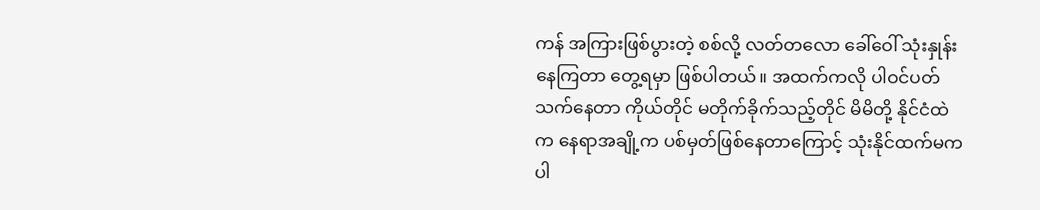ကန် အကြားဖြစ်ပွားတဲ့ စစ်လို့ လတ်တလော ခေါ်ဝေါ် သုံးနှုန်းနေကြတာ တွေ့ရမှာ ဖြစ်ပါတယ်။ အထက်ကလို ပါဝင်ပတ်သက်နေတာ ကိုယ်တိုင် မတိုက်ခိုက်သည့်တိုင် မိမိတို့ နိုင်ငံထဲက နေရာအချို့က ပစ်မှတ်ဖြစ်နေတာကြောင့် သုံးနိုင်ထက်မက ပါ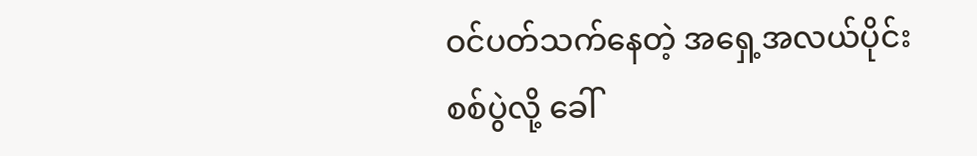ဝင်ပတ်သက်နေတဲ့ အရှေ့အလယ်ပိုင်း စစ်ပွဲလို့ ခေါ်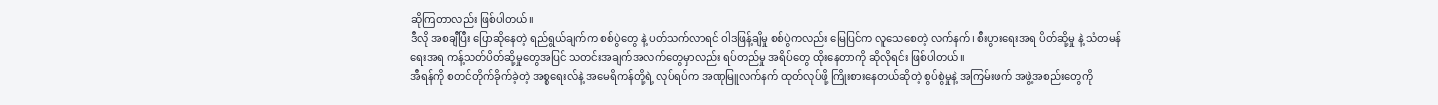ဆိုကြတာလည်း ဖြစ်ပါတယ်။
ဒီလို အစချီပြီး ပြောဆိုနေတဲ့ ရည်ရွယ်ချက်က စစ်ပွဲတွေ နဲ့ ပတ်သက်လာရင် ဝါဒဖြန့်ချိမှု စစ်ပွဲကလည်း မြေပြင်က လူသေစေတဲ့ လက်နက်၊ စီးပွားရေးအရ ပိတ်ဆို့မှု နဲ့ သံတမန်ရေးအရ ကန့်သတ်ပိတ်ဆို့မှုတွေအပြင် သတင်းအချက်အလက်တွေမှာလည်း ရပ်တည်မှု အရိပ်တွေ ထိုးနေတာကို ဆိုလိုရင်း ဖြစ်ပါတယ်။
အီရန်ကို စတင်တိုက်ခိုက်ခဲ့တဲ့ အစ္စရေးလ်နဲ့ အမေရိကန်တို့ရဲ့ လုပ်ရပ်က အဏုမြူလက်နက် ထုတ်လုပ်ဖို့ ကြိုးစားနေတယ်ဆိုတဲ့ စွပ်စွဲမှုနဲ့ အကြမ်းဖက် အဖွဲ့အစည်းတွေကို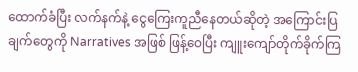ထောက်ခံပြီး လက်နက်နဲ့ ငွေကြေးကူညီနေတယ်ဆိုတဲ့ အကြောင်းပြချက်တွေကို Narratives အဖြစ် ဖြန့်ဝေပြီး ကျူးကျော်တိုက်ခိုက်ကြ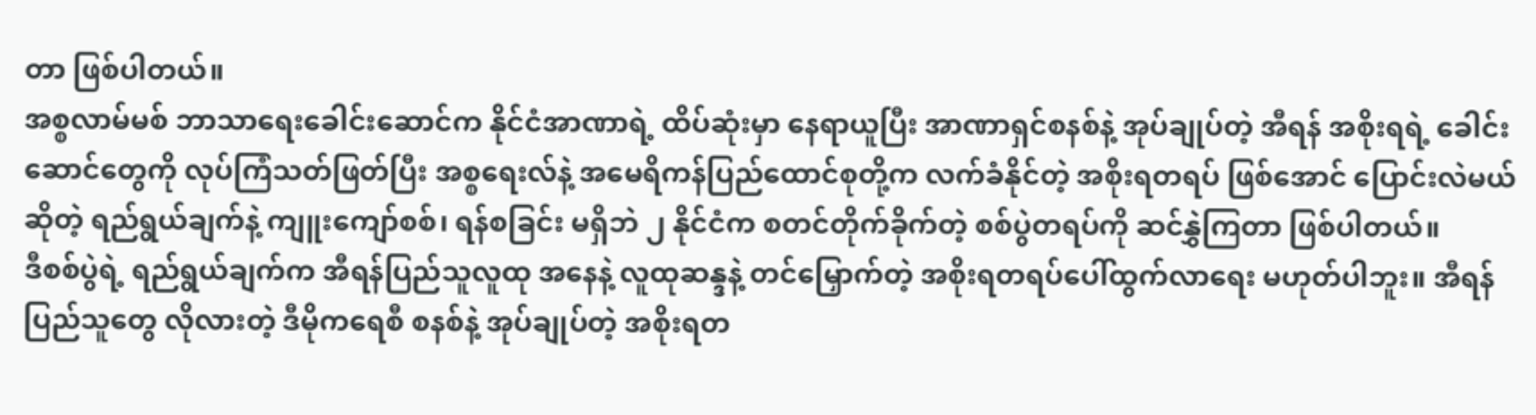တာ ဖြစ်ပါတယ်။
အစ္စလာမ်မစ် ဘာသာရေးခေါင်းဆောင်က နိုင်ငံအာဏာရဲ့ ထိပ်ဆုံးမှာ နေရာယူပြီး အာဏာရှင်စနစ်နဲ့ အုပ်ချုပ်တဲ့ အီရန် အစိုးရရဲ့ ခေါင်းဆောင်တွေကို လုပ်ကြံသတ်ဖြတ်ပြီး အစ္စရေးလ်နဲ့ အမေရိကန်ပြည်ထောင်စုတို့က လက်ခံနိုင်တဲ့ အစိုးရတရပ် ဖြစ်အောင် ပြောင်းလဲမယ်ဆိုတဲ့ ရည်ရွယ်ချက်နဲ့ ကျူးကျော်စစ်၊ ရန်စခြင်း မရှိဘဲ ၂ နိုင်ငံက စတင်တိုက်ခိုက်တဲ့ စစ်ပွဲတရပ်ကို ဆင်နွှဲကြတာ ဖြစ်ပါတယ်။
ဒီစစ်ပွဲရဲ့ ရည်ရွယ်ချက်က အီရန်ပြည်သူလူထု အနေနဲ့ လူထုဆန္ဒနဲ့ တင်မြှောက်တဲ့ အစိုးရတရပ်ပေါ်ထွက်လာရေး မဟုတ်ပါဘူး။ အီရန်ပြည်သူတွေ လိုလားတဲ့ ဒီမိုကရေစီ စနစ်နဲ့ အုပ်ချုပ်တဲ့ အစိုးရတ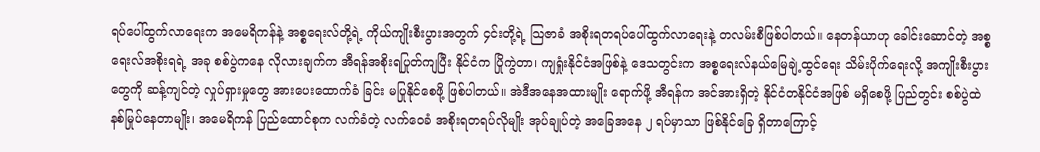ရပ်ပေါ်ထွက်လာရေးက အမေရိကန်နဲ့ အစ္စရေးလ်တို့ရဲ့ ကိုယ်ကျိုးစီးပွားအတွက် ၄င်းတို့ရဲ့ သြဇာခံ အစိုးရတရပ်ပေါ်ထွက်လာရေးနဲ့ တလမ်းစီဖြစ်ပါတယ်။ နေတန်ယာဟု ခေါင်းဆောင်တဲ့ အစ္စရေးလ်အစိုးရရဲ့ အခု စစ်ပွဲကနေ လိုလားချက်က အီရန်အစိုးရပြုတ်ကျပြီး နိုင်ငံက ပြိုကွဲတာ၊ ကျရှုံးနိုင်ငံအဖြစ်နဲ့ ဒေသတွင်းက အစ္စရေးလ်နယ်မြေချဲ့ထွင်ရေး သိမ်းပိုက်ရေးလို့ အကျိုးစီးပွားတွေကို ဆန့်ကျင်တဲ့ လှုပ်ရှားမှုတွေ အားပေးထောက်ခံ ခြင်း မပြုနိုင်စေဖို့ ဖြစ်ပါတယ်။ အဲဒီအနေအထားမျိုး ရောက်ဖို့ အီရန်က အင်အားရှိတဲ့ နိုင်ငံတနိုင်ငံအဖြစ် မရှိစေဖို့ ပြည်တွင်း စစ်ပွဲထဲ နစ်မြုပ်နေတာမျိုး၊ အမေရိကန် ပြည်ထောင်စုက လက်ခံတဲ့ လက်ဝေခံ အစိုးရတရပ်လိုမျိုး အုပ်ချုပ်တဲ့ အခြေအနေ ၂ ရပ်မှာသာ ဖြစ်နိုင်ခြေ ရှိတာကြောင့်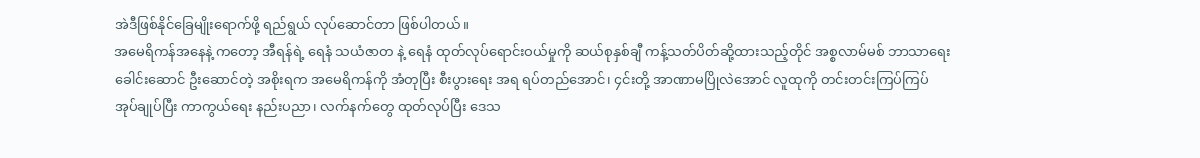အဲဒီဖြစ်နိုင်ခြေမျိုးရောက်ဖို့ ရည်ရွယ် လုပ်ဆောင်တာ ဖြစ်ပါတယ်။
အမေရိကန်အနေနဲ့ ကတော့ အီရန်ရဲ့ ရေနံ သယံဇာတ နဲ့ ရေနံ ထုတ်လုပ်ရောင်းဝယ်မှုကို ဆယ်စုနှစ်ချီ ကန့်သတ်ပိတ်ဆို့ထားသည့်တိုင် အစ္စလာမ်မစ် ဘာသာရေးခေါင်းဆောင် ဦးဆောင်တဲ့ အစိုးရက အမေရိကန်ကို အံတုပြီး စီးပွားရေး အရ ရပ်တည်အောင်၊ ၄င်းတို့ အာဏာမပြိုလဲအောင် လူထုကို တင်းတင်းကြပ်ကြပ် အုပ်ချုပ်ပြီး ကာကွယ်ရေး နည်းပညာ၊ လက်နက်တွေ ထုတ်လုပ်ပြီး ဒေသ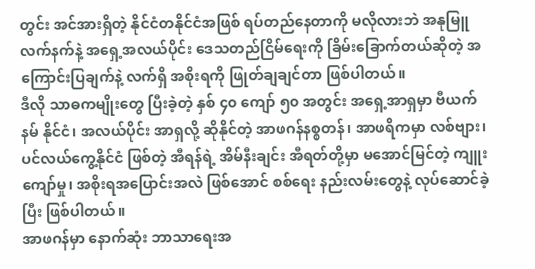တွင်း အင်အားရှိတဲ့ နိုင်ငံတနိုင်ငံအဖြစ် ရပ်တည်နေတာကို မလိုလားဘဲ အနုမြူ လက်နက်နဲ့ အရှေ့အလယ်ပိုင်း ဒေသတည်ငြိမ်ရေးကို ခြိမ်းခြောက်တယ်ဆိုတဲ့ အကြောင်းပြချက်နဲ့ လက်ရှိ အစိုးရကို ဖြုတ်ချချင်တာ ဖြစ်ပါတယ်။
ဒီလို သာဓကမျိုးတွေ ပြီးခဲ့တဲ့ နှစ် ၄၀ ကျော် ၅၀ အတွင်း အရှေ့အာရှမှာ ဗီယက်နမ် နိုင်ငံ၊ အလယ်ပိုင်း အာရှလို့ ဆိုနိုင်တဲ့ အာဖဂန်နစ္စတန်၊ အာဖရိကမှာ လစ်ဗျား၊ ပင်လယ်ကွေ့နိုင်ငံ ဖြစ်တဲ့ အီရန်ရဲ့ အိမ်နီးချင်း အီရတ်တို့မှာ မအောင်မြင်တဲ့ ကျူးကျော်မှု၊ အစိုးရအပြောင်းအလဲ ဖြစ်အောင် စစ်ရေး နည်းလမ်းတွေနဲ့ လုပ်ဆောင်ခဲ့ပြီး ဖြစ်ပါတယ်။
အာဖဂန်မှာ နောက်ဆုံး ဘာသာရေးအ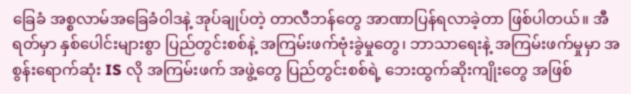ခြေခံ အစ္စလာမ်အခြေခံဝါဒနဲ့ အုပ်ချုပ်တဲ့ တာလီဘန်တွေ အာဏာပြန်ရလာခဲ့တာ ဖြစ်ပါတယ်။ အီရတ်မှာ နှစ်ပေါင်းများစွာ ပြည်တွင်းစစ်နဲ့ အကြမ်းဖက်ဗုံးခွဲမှုတွေ၊ ဘာသာရေးနဲ့ အကြမ်းဖက်မှုမှာ အစွန်းရောက်ဆုံး IS လို အကြမ်းဖက် အဖွဲ့တွေ ပြည်တွင်းစစ်ရဲ့ ဘေးထွက်ဆိုးကျိုးတွေ အဖြစ်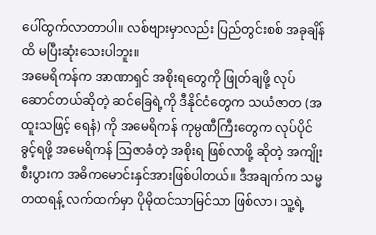ပေါ်ထွက်လာတာပါ။ လစ်ဗျားမှာလည်း ပြည်တွင်းစစ် အခုချိန်ထိ မပြီးဆုံးသေးပါဘူး။
အမေရိကန်က အာဏာရှင် အစိုးရတွေကို ဖြုတ်ချဖို့ လုပ်ဆောင်တယ်ဆိုတဲ့ ဆင်ခြေရဲ့ကို ဒီနိုင်ငံတွေက သယံဇာတ (အထူးသဖြင့် ရေနံ) ကို အမေရိကန် ကုမ္ပဏီကြီးတွေက လုပ်ပိုင်ခွင့်ရဖို့ အမေရိကန် သြဇာခံတဲ့ အစိုးရ ဖြစ်လာဖို့ ဆိုတဲ့ အကျိုးစီးပွားက အဓိကမောင်းနှင်အားဖြစ်ပါတယ်။ ဒီအချက်က သမ္မတထရန့် လက်ထက်မှာ ပိုမိုထင်သာမြင်သာ ဖြစ်လာ၊ သူ့ရဲ့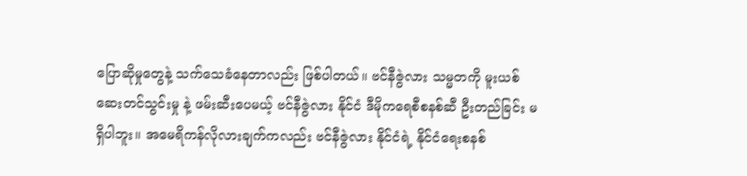ပြောဆိုမှုတွေနဲ့ သက်သေခံနေတာလည်း ဖြစ်ပါတယ်။ ဗင်နီဇွဲလား သမ္မတကို မူးယစ်ဆေးတင်သွင်းမှု နဲ့ ဖမ်းဆီးပေမယ့် ဗင်နီဇွဲလား နိုင်ငံ ဒီမိုကရေစီစနစ်ဆီ ဦးတည်ခြင်း မရှိပါဘူး။ အမေရိကန်လိုလားချက်ကလည်း ဗင်နီဇွဲလား နိုင်ငံရဲ့ နိုင်ငံရေးစနစ်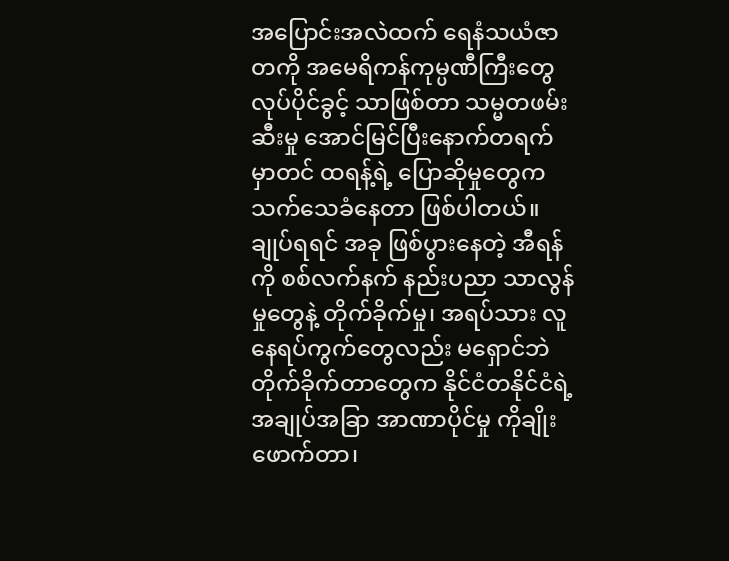အပြောင်းအလဲထက် ရေနံသယံဇာတကို အမေရိကန်ကုမ္ပဏီကြီးတွေ လုပ်ပိုင်ခွင့် သာဖြစ်တာ သမ္မတဖမ်းဆီးမှု အောင်မြင်ပြီးနောက်တရက်မှာတင် ထရန့်ရဲ့ ပြောဆိုမှုတွေက သက်သေခံနေတာ ဖြစ်ပါတယ်။
ချုပ်ရရင် အခု ဖြစ်ပွားနေတဲ့ အီရန်ကို စစ်လက်နက် နည်းပညာ သာလွန်မှုတွေနဲ့ တိုက်ခိုက်မှု၊ အရပ်သား လူနေရပ်ကွက်တွေလည်း မရှောင်ဘဲ တိုက်ခိုက်တာတွေက နိုင်ငံတနိုင်ငံရဲ့ အချုပ်အခြာ အာဏာပိုင်မှု ကိုချိုးဖောက်တာ၊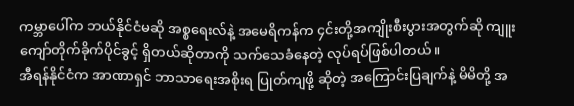ကမ္ဘာပေါ်က ဘယ်နိုင်ငံမဆို အစ္စရေးလ်နဲ့ အမေရိကန်က ၄င်းတို့အကျိုးစီးပွားအတွက်ဆို ကျူးကျော်တိုက်ခိုက်ပိုင်ခွင့် ရှိတယ်ဆိုတာကို သက်သေခံနေတဲ့ လုပ်ရပ်ဖြစ်ပါတယ်။
အီရန်နိုင်ငံက အာဏာရှင် ဘာသာရေးအစိုးရ ပြုတ်ကျဖို့ ဆိုတဲ့ အကြောင်းပြချက်နဲ့ မိမိတို့ အ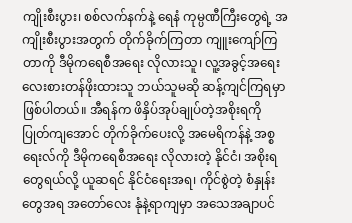ကျိုးစီးပွား၊ စစ်လက်နက်နဲ့ ရေနံ ကုမ္ပဏီကြီးတွေရဲ့ အကျိုးစီးပွားအတွက် တိုက်ခိုက်ကြတာ ကျူးကျော်ကြတာကို ဒီမိုကရေစီအရေး လိုလားသူ၊ လူ့အခွင့်အရေးလေးစားတန်ဖိုးထားသူ ဘယ်သူမဆို ဆန့်ကျင်ကြရမှာ ဖြစ်ပါတယ်။ အီရန်က ဖိနှိပ်အုပ်ချုပ်တဲ့အစိုးရကို ပြုတ်ကျအောင် တိုက်ခိုက်ပေးလို့ အမေရိကန်နဲ့ အစ္စရေးလ်ကို ဒီမိုကရေစီအရေး လိုလားတဲ့ နိုင်ငံ၊ အစိုးရတွေရယ်လို့ ယူဆရင် နိုင်ငံရေးအရ၊ ကိုင်စွဲတဲ့ စံနှုန်းတွေအရ အတော်လေး နုံနဲ့ရာကျမှာ အသေအချာပင်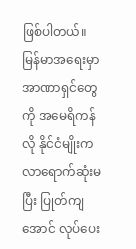ဖြစ်ပါတယ်။
မြန်မာအရေးမှာ အာဏာရှင်တွေကို အမေရိကန်လို နိုင်ငံမျိုးက လာရောက်ဆုံးမပြီး ပြုတ်ကျအောင် လုပ်ပေး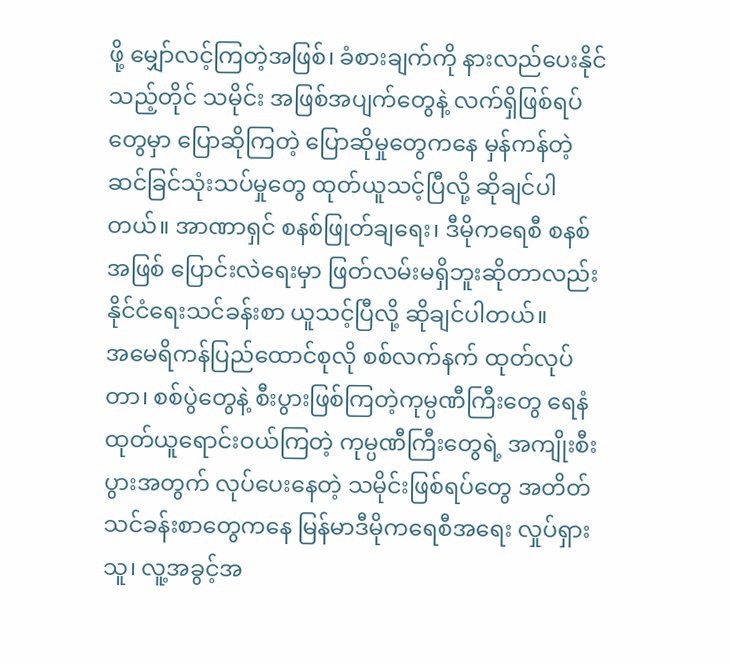ဖို့ မျှော်လင့်ကြတဲ့အဖြစ်၊ ခံစားချက်ကို နားလည်ပေးနိုင်သည့်တိုင် သမိုင်း အဖြစ်အပျက်တွေနဲ့ လက်ရှိဖြစ်ရပ်တွေမှာ ပြောဆိုကြတဲ့ ပြောဆိုမှုတွေကနေ မှန်ကန်တဲ့ ဆင်ခြင်သုံးသပ်မှုတွေ ထုတ်ယူသင့်ပြီလို့ ဆိုချင်ပါတယ်။ အာဏာရှင် စနစ်ဖြုတ်ချရေး၊ ဒီမိုကရေစီ စနစ်အဖြစ် ပြောင်းလဲရေးမှာ ဖြတ်လမ်းမရှိဘူးဆိုတာလည်း နိုင်ငံရေးသင်ခန်းစာ ယူသင့်ပြီလို့ ဆိုချင်ပါတယ်။
အမေရိကန်ပြည်ထောင်စုလို စစ်လက်နက် ထုတ်လုပ်တာ၊ စစ်ပွဲတွေနဲ့ စီးပွားဖြစ်ကြတဲ့ကုမ္ပဏီကြီးတွေ ရေနံ ထုတ်ယူရောင်းဝယ်ကြတဲ့ ကုမ္ပဏီကြီးတွေရဲ့ အကျိုးစီးပွားအတွက် လုပ်ပေးနေတဲ့ သမိုင်းဖြစ်ရပ်တွေ အတိတ် သင်ခန်းစာတွေကနေ မြန်မာဒီမိုကရေစီအရေး လှုပ်ရှားသူ၊ လူ့အခွင့်အ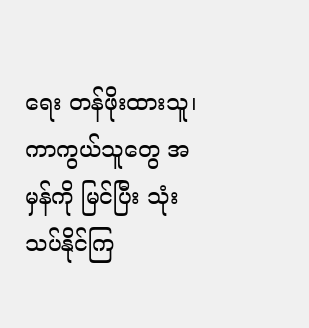ရေး တန်ဖိုးထားသူ၊ ကာကွယ်သူတွေ အမှန်ကို မြင်ပြီး သုံးသပ်နိုင်ကြ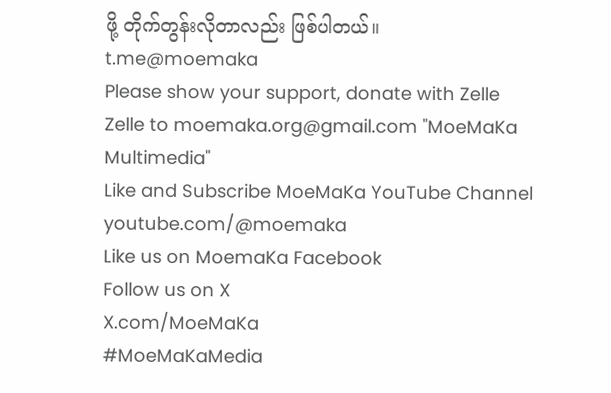ဖို့ တိုက်တွန်းလိုတာလည်း ဖြစ်ပါတယ်။
t.me@moemaka
Please show your support, donate with Zelle
Zelle to moemaka.org@gmail.com "MoeMaKa Multimedia"
Like and Subscribe MoeMaKa YouTube Channel
youtube.com/@moemaka
Like us on MoemaKa Facebook
Follow us on X
X.com/MoeMaKa
#MoeMaKaMedia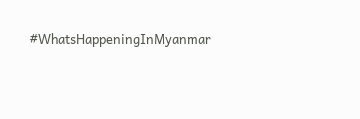#WhatsHappeningInMyanmar